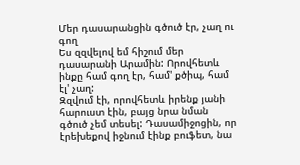Մեր դասարանցին գծուծ էր, չաղ ու գող
Ես զզվելով եմ հիշում մեր դասարանի Արամին: Որովհետև ինքը համ գող էր, համ' քծիպ, համ էլ' չաղ:
Զզվում էի, որովհետև իրենք յանի հարուստ էին, բայց նրա նման գծուծ չեմ տեսել: Դասամիջոցին, որ էրեխեքով իջնում էինք բուֆետ, նա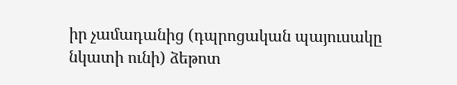իր չամադանից (դպրոցական պայուսակը նկատի ունի) ձեթոտ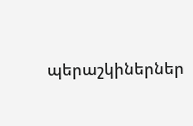պերաշկիներներ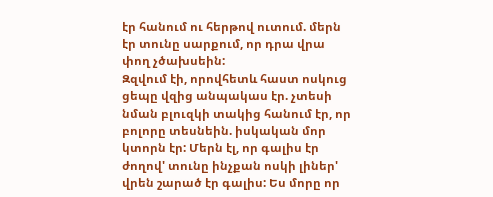էր հանում ու հերթով ուտում. մերն էր տունը սարքում, որ դրա վրա փող չծախսեին:
Զզվում էի, որովհետև հաստ ոսկուց ցեպը վզից անպակաս էր. չտեսի նման բլուզկի տակից հանում էր, որ բոլորը տեսնեին. իսկական մոր կտորն էր: Մերն էլ, որ գալիս էր ժողով' տունը ինչքան ոսկի լիներ' վրեն շարած էր գալիս: Ես մորը որ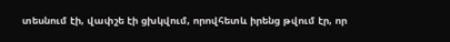տեսնում էի, վափշե էի ցխկվում, որովհետև իրենց թվում էր, որ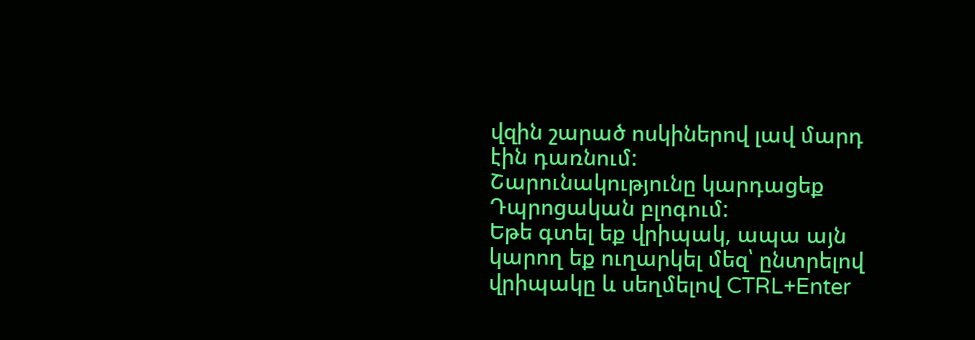վզին շարած ոսկիներով լավ մարդ էին դառնում:
Շարունակությունը կարդացեք Դպրոցական բլոգում:
Եթե գտել եք վրիպակ, ապա այն կարող եք ուղարկել մեզ՝ ընտրելով վրիպակը և սեղմելով CTRL+Enter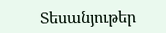Տեսանյութեր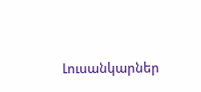Լուսանկարներ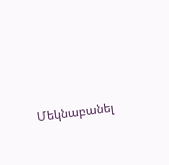Մեկնաբանել